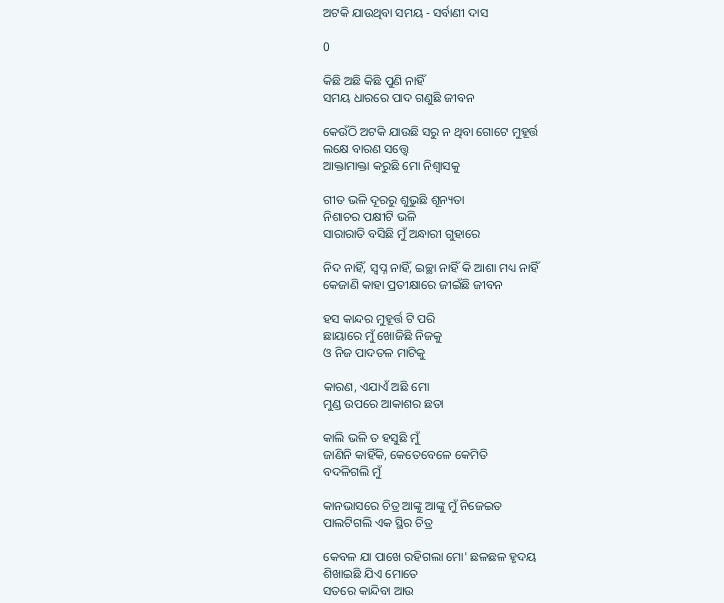ଅଟକି ଯାଉଥିବା ସମୟ - ସର୍ବାଣୀ ଦାସ

0

କିଛି ଅଛି କିଛି ପୁଣି ନାହିଁ
ସମୟ ଧାରରେ ପାଦ ଗଣୁଛି ଜୀବନ

କେଉଁଠି ଅଟକି ଯାଉଛି ସରୁ ନ ଥିବା ଗୋଟେ ମୁହୂର୍ତ୍ତ
ଲକ୍ଷେ ବାରଣ ସତ୍ତ୍ୱେ
ଆକ୍ତାମାକ୍ତା କରୁଛି ମୋ ନିଶ୍ୱାସକୁ

ଗୀତ ଭଳି ଦୂରରୁ ଶୁଭୁଛି ଶୂନ୍ୟତା
ନିଶାଚର ପକ୍ଷୀଟି ଭଳି
ସାରାରାତି ବସିଛି ମୁଁ ଅନ୍ଧାରୀ ଗୁହାରେ

ନିଦ ନାହିଁ, ସ୍ୱପ୍ନ ନାହିଁ, ଇଚ୍ଛା ନାହିଁ କି ଆଶା ମଧ୍ୟ ନାହିଁ
କେଜାଣି କାହା ପ୍ରତୀକ୍ଷାରେ ଜୀଇଁଛି ଜୀବନ

ହସ କାନ୍ଦର ମୁହୂର୍ତ୍ତ ଟି ପରି
ଛାୟାରେ ମୁଁ ଖୋଜିଛି ନିଜକୁ
ଓ ନିଜ ପାଦତଳ ମାଟିକୁ

କାରଣ, ଏଯାଏଁ ଅଛି ମୋ
ମୁଣ୍ଡ ଉପରେ ଆକାଶର ଛତା

କାଲି ଭଳି ତ ହସୁଛି ମୁଁ
ଜାଣିନି କାହିଁକି, କେତେବେଳେ କେମିତି
ବଦଳିଗଲି ମୁଁ

କାନଭାସରେ ଚିତ୍ର ଆଙ୍କୁ ଆଙ୍କୁ ମୁଁ ନିଜେଇତ
ପାଲଟିଗଲି ଏକ ସ୍ଥିର ଚିତ୍ର

କେବଳ ଯା ପାଖେ ରହିଗଲା ମୋ' ଛଳଛଳ ହୃଦୟ
ଶିଖାଇଛି ଯିଏ ମୋତେ
ସତରେ କାନ୍ଦିବା ଆଉ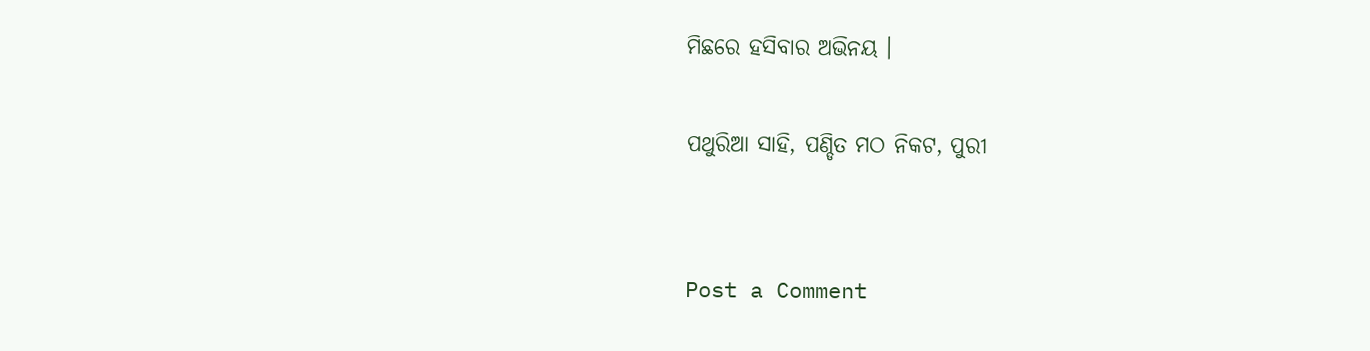ମିଛରେ ହସିବାର ଅଭିନୟ ।

ପଥୁରିଆ ସାହି, ପଣ୍ଡିତ ମଠ ନିକଟ, ପୁରୀ


Post a Comment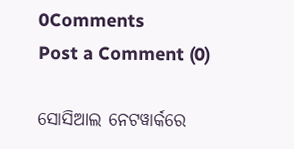0Comments
Post a Comment (0)

ସୋସିଆଲ ନେଟୱାର୍କରେ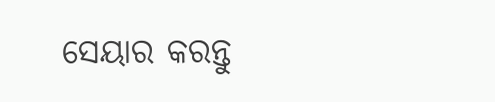ସେୟାର କରନ୍ତୁ